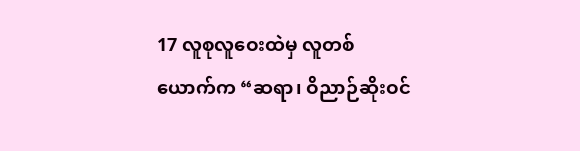17 လူစုလူဝေးထဲမှ လူတစ်ယောက်က “ဆရာ၊ ဝိညာဉ်ဆိုးဝင်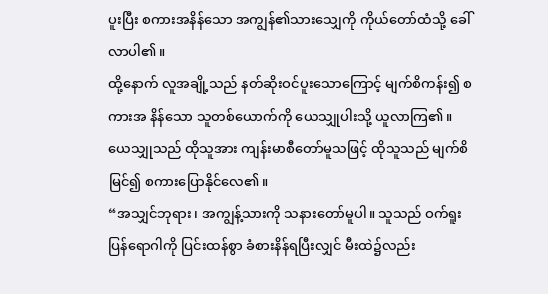ပူးပြီး စကားအနိန်သော အကျွန်၏သားသျှေကို ကိုယ်တော်ထံသို့ ခေါ်လာပါ၏။
ထို့နောက် လူအချို့သည် နတ်ဆိုးဝင်ပူးသောကြောင့် မျက်စိကန်း၍ စကားအ နိန်သော သူတစ်ယောက်ကို ယေသျှုပါးသို့ ယူလာကြ၏။ ယေသျှုသည် ထိုသူအား ကျန်းမာစီတော်မူသဖြင့် ထိုသူသည် မျက်စိမြင်၍ စကားပြောနိုင်လေ၏။
“အသျှင်ဘုရား၊ အကျွန့်သားကို သနားတော်မူပါ။ သူသည် ဝက်ရူးပြန်ရောဂါကို ပြင်းထန်စွာ ခံစားနိန်ရပြီးလျှင် မီးထဲ၌လည်း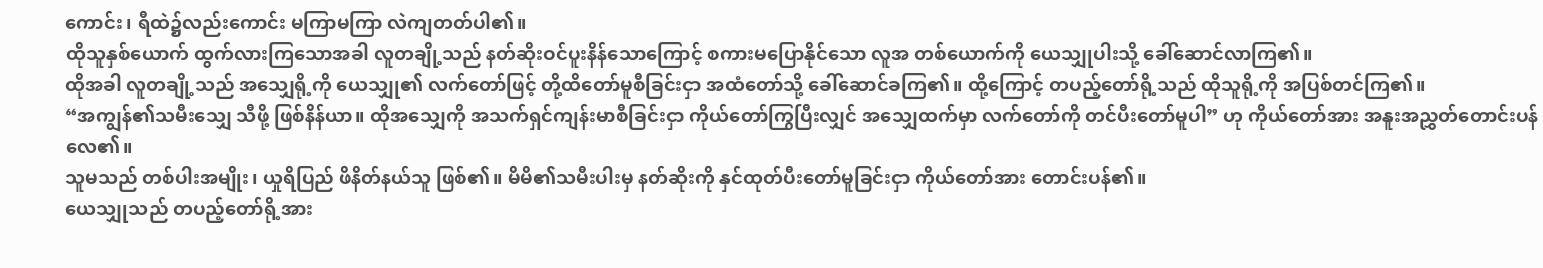ကောင်း၊ ရီထဲ၌လည်းကောင်း မကြာမကြာ လဲကျတတ်ပါ၏။
ထိုသူနှစ်ယောက် ထွက်လားကြသောအခါ လူတချို့သည် နတ်ဆိုးဝင်ပူးနိန်သောကြောင့် စကားမပြောနိုင်သော လူအ တစ်ယောက်ကို ယေသျှုပါးသို့ ခေါ်ဆောင်လာကြ၏။
ထိုအခါ လူတချို့သည် အသျှေရို့ကို ယေသျှု၏ လက်တော်ဖြင့် တို့ထိတော်မူစီခြင်းငှာ အထံတော်သို့ ခေါ်ဆောင်ခကြ၏။ ထို့ကြောင့် တပည့်တော်ရို့သည် ထိုသူရို့ကို အပြစ်တင်ကြ၏။
“အကျွန်၏သမီးသျှေ သီဖို့ ဖြစ်နိန်ယာ။ ထိုအသျှေကို အသက်ရှင်ကျန်းမာစီခြင်းငှာ ကိုယ်တော်ကြွပြီးလျှင် အသျှေထက်မှာ လက်တော်ကို တင်ပီးတော်မူပါ” ဟု ကိုယ်တော်အား အနူးအညွှတ်တောင်းပန်လေ၏။
သူမသည် တစ်ပါးအမျိုး၊ ယှုရိပြည် ဖိနိတ်နယ်သူ ဖြစ်၏။ မိမိ၏သမီးပါးမှ နတ်ဆိုးကို နှင်ထုတ်ပီးတော်မူခြင်းငှာ ကိုယ်တော်အား တောင်းပန်၏။
ယေသျှုသည် တပည့်တော်ရို့အား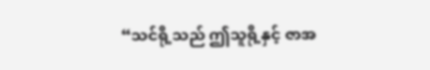“သင်ရို့သည် ဤသူရို့နှင့် ဇာအ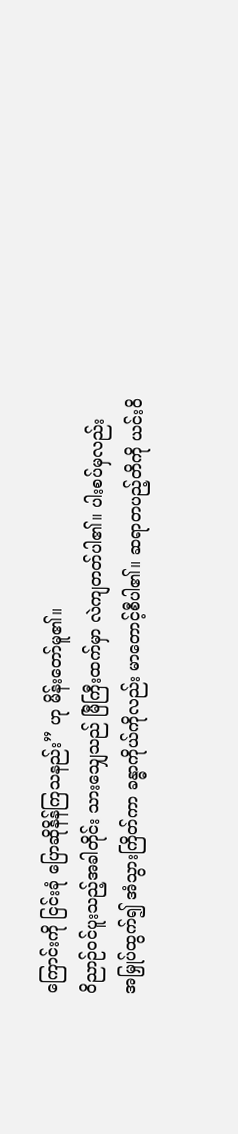ကြောင်းကို ငြင်းခုံ ပြောဆိုနိန်ကြသနည်း” ဟု မိန်းတော်မူ၏။
ဝိညာဉ်ဝင်ပူးသည့်အခါတိုင်း သားသျှေသည် မြီကြီးထက်မှာ လဲကျတတ်ပါ၏။ ပါးစပ်မှလည်း အမြှုပ်ထွက်၍ အံသွားကြိတ်ကာ ခန္ဓာကိုယ်ကိုလည်း မာတောင့်စီပါ၏။ ဆရာတပည့်တိကို ယင်းဝိ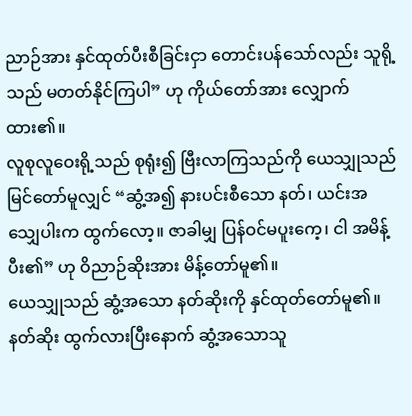ညာဉ်အား နှင်ထုတ်ပီးစီခြင်းငှာ တောင်းပန်သော်လည်း သူရို့သည် မတတ်နိုင်ကြပါ” ဟု ကိုယ်တော်အား လျှောက်ထား၏။
လူစုလူဝေးရို့သည် စုရုံး၍ ဗြီးလာကြသည်ကို ယေသျှုသည် မြင်တော်မူလျှင် “ဆွံ့အ၍ နားပင်းစီသော နတ်၊ ယင်းအသျှေပါးက ထွက်လော့။ ဇာခါမျှ ပြန်ဝင်မပူးကေ့၊ ငါ အမိန့်ပီး၏” ဟု ဝိညာဉ်ဆိုးအား မိန့်တော်မူ၏။
ယေသျှုသည် ဆွံ့အသော နတ်ဆိုးကို နှင်ထုတ်တော်မူ၏။ နတ်ဆိုး ထွက်လားပြီးနောက် ဆွံ့အသောသူ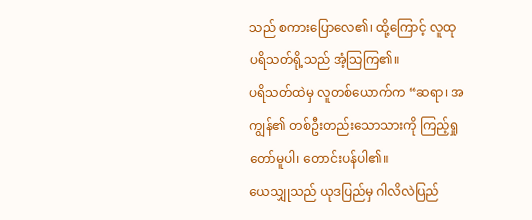သည် စကားပြောလေ၏၊ ထို့ကြောင့် လူထုပရိသတ်ရို့သည် အံ့သြကြ၏။
ပရိသတ်ထဲမှ လူတစ်ယောက်က “ဆရာ၊ အကျွန်၏ တစ်ဦးတည်းသောသားကို ကြည့်ရှုတော်မူပါ၊ တောင်းပန်ပါ၏။
ယေသျှုသည် ယုဒပြည်မှ ဂါလိလဲပြည်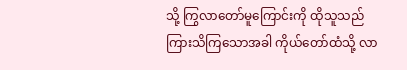သို့ ကြွလာတော်မူကြောင်းကို ထိုသူသည် ကြားသိကြသောအခါ ကိုယ်တော်ထံသို့ လာ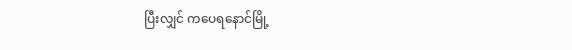ပြီးလျှင် ကပေရနောင်မြို့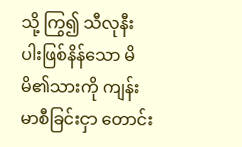သို့ ကြွ၍ သီလုနီးပါးဖြစ်နိန်သော မိမိ၏သားကို ကျန်းမာစီခြင်းငှာ တောင်း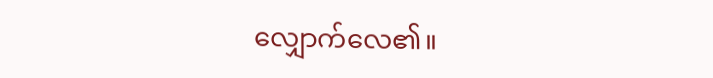လျှောက်လေ၏။